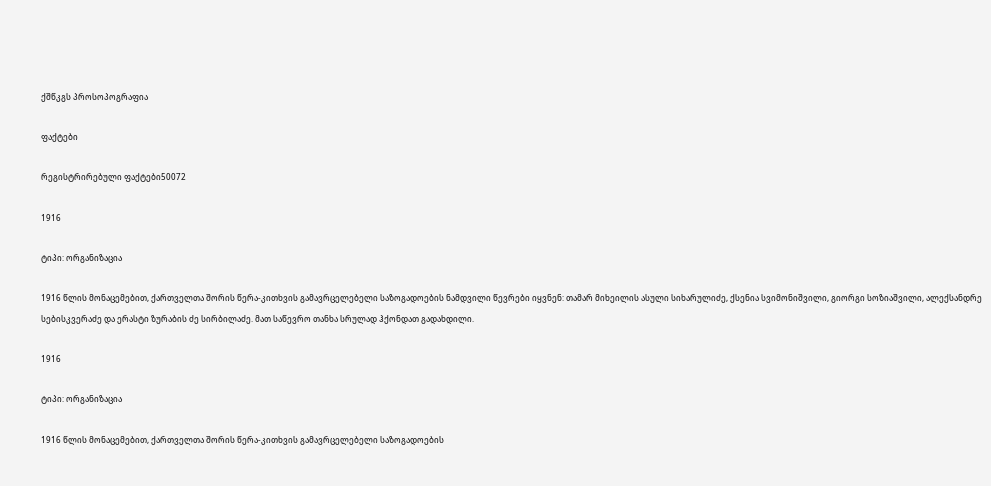ქშწკგს პროსოპოგრაფია

ფაქტები

რეგისტრირებული ფაქტები50072

1916

ტიპი: ორგანიზაცია

1916 წლის მონაცემებით, ქართველთა შორის წერა-კითხვის გამავრცელებელი საზოგადოების ნამდვილი წევრები იყვნენ: თამარ მიხეილის ასული სიხარულიძე, ქსენია სვიმონიშვილი, გიორგი სოზიაშვილი, ალექსანდრე სებისკვერაძე და ერასტი ზურაბის ძე სირბილაძე. მათ საწევრო თანხა სრულად ჰქონდათ გადახდილი.

1916

ტიპი: ორგანიზაცია

1916 წლის მონაცემებით, ქართველთა შორის წერა-კითხვის გამავრცელებელი საზოგადოების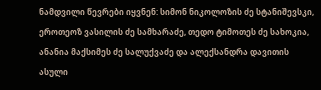ნამდვილი წევრები იყვნენ: სიმონ ნიკოლოზის ძე სტანიშევსკი, ეროთეოზ ვასილის ძე სამხარაძე, თედო ტიმოთეს ძე სახოკია, ანანია მაქსიმეს ძე სალუქვაძე და ალექსანდრა დავითის ასული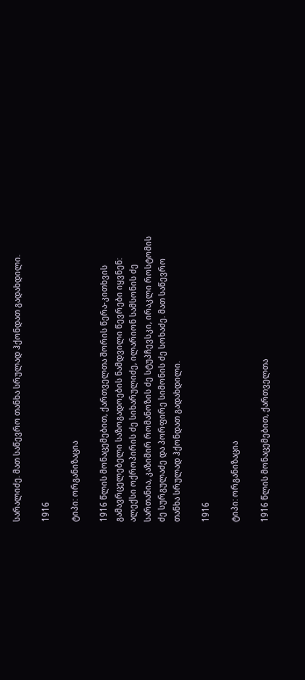სარალიძე. მათ საწევრო თანხა სრულად ჰქონდათ გადახდილი.

1916

ტიპი: ორგანიზაცია

1916 წლის მონაცემებით, ქართველთა შორის წერა-კითხვის გამავრცელებელი საზოგადოების ნამდვილი წევრები იყვნენ: ალექსი ოქროპირის ძე სიხარულიძე, ილარიონ სამსონის ძე სართანია, კაზიმირ რომანოზის ძე სტუპჩევსკი, ირაკლი როსტომის ძე სურგულაძე და პორფირე სიმონის ძე სოხაძე. მათ საწევრო თანხა სრულად ჰქონდათ გადახდილი.

1916

ტიპი: ორგანიზაცია

1916 წლის მონაცემებით, ქართველთა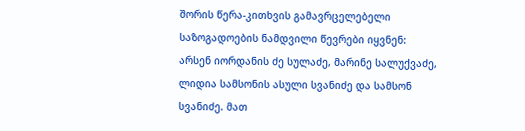შორის წერა-კითხვის გამავრცელებელი საზოგადოების ნამდვილი წევრები იყვნენ: არსენ იორდანის ძე სულაძე, მარინე სალუქვაძე, ლიდია სამსონის ასული სვანიძე და სამსონ სვანიძე. მათ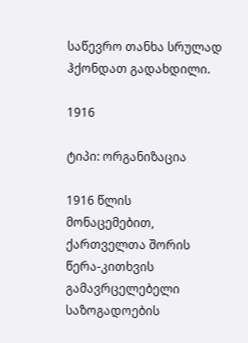საწევრო თანხა სრულად ჰქონდათ გადახდილი.

1916

ტიპი: ორგანიზაცია

1916 წლის მონაცემებით, ქართველთა შორის წერა-კითხვის გამავრცელებელი საზოგადოების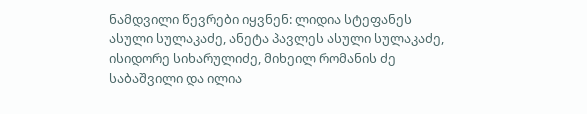ნამდვილი წევრები იყვნენ: ლიდია სტეფანეს ასული სულაკაძე, ანეტა პავლეს ასული სულაკაძე, ისიდორე სიხარულიძე, მიხეილ რომანის ძე საბაშვილი და ილია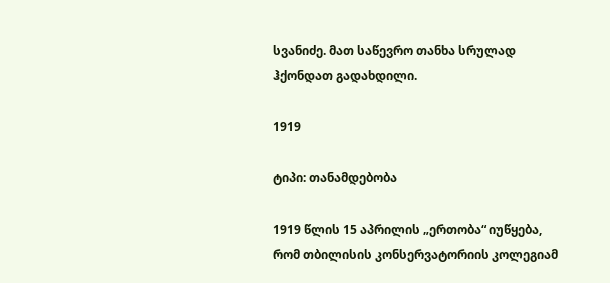სვანიძე. მათ საწევრო თანხა სრულად ჰქონდათ გადახდილი.

1919

ტიპი: თანამდებობა

1919 წლის 15 აპრილის „ერთობა“ იუწყება, რომ თბილისის კონსერვატორიის კოლეგიამ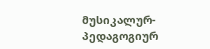მუსიკალურ-პედაგოგიურ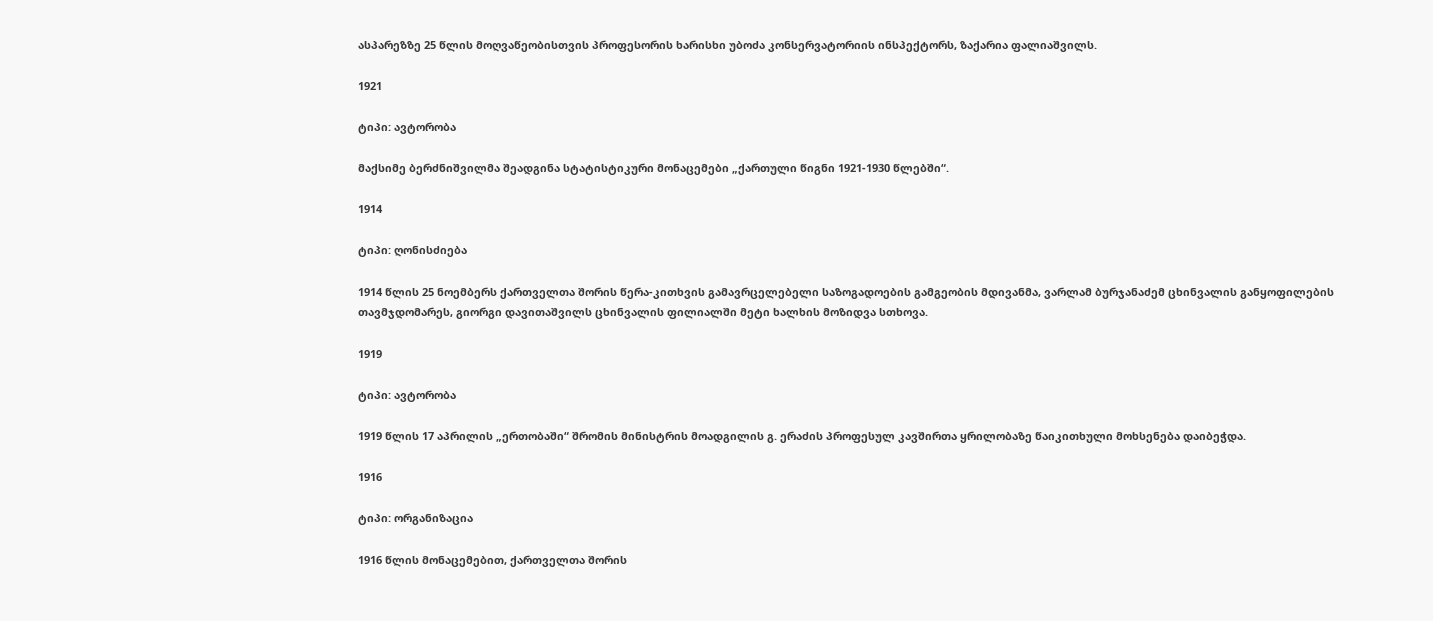ასპარეზზე 25 წლის მოღვაწეობისთვის პროფესორის ხარისხი უბოძა კონსერვატორიის ინსპექტორს, ზაქარია ფალიაშვილს.

1921

ტიპი: ავტორობა

მაქსიმე ბერძნიშვილმა შეადგინა სტატისტიკური მონაცემები „ქართული წიგნი 1921-1930 წლებში“.

1914

ტიპი: ღონისძიება

1914 წლის 25 ნოემბერს ქართველთა შორის წერა-კითხვის გამავრცელებელი საზოგადოების გამგეობის მდივანმა, ვარლამ ბურჯანაძემ ცხინვალის განყოფილების თავმჯდომარეს, გიორგი დავითაშვილს ცხინვალის ფილიალში მეტი ხალხის მოზიდვა სთხოვა.

1919

ტიპი: ავტორობა

1919 წლის 17 აპრილის „ერთობაში“ შრომის მინისტრის მოადგილის გ. ერაძის პროფესულ კავშირთა ყრილობაზე წაიკითხული მოხსენება დაიბეჭდა.

1916

ტიპი: ორგანიზაცია

1916 წლის მონაცემებით, ქართველთა შორის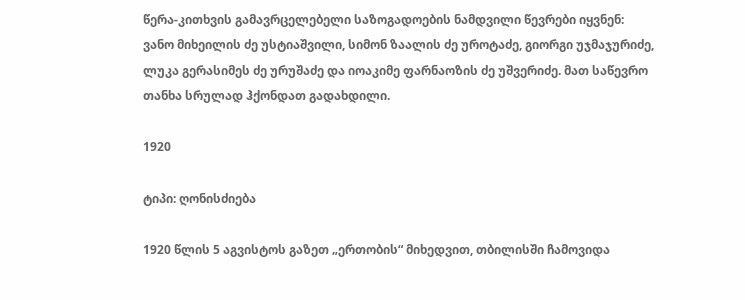წერა-კითხვის გამავრცელებელი საზოგადოების ნამდვილი წევრები იყვნენ: ვანო მიხეილის ძე უსტიაშვილი, სიმონ ზაალის ძე უროტაძე, გიორგი უჯმაჯურიძე, ლუკა გერასიმეს ძე ურუშაძე და იოაკიმე ფარნაოზის ძე უშვერიძე. მათ საწევრო თანხა სრულად ჰქონდათ გადახდილი.

1920

ტიპი: ღონისძიება

1920 წლის 5 აგვისტოს გაზეთ „ერთობის“ მიხედვით, თბილისში ჩამოვიდა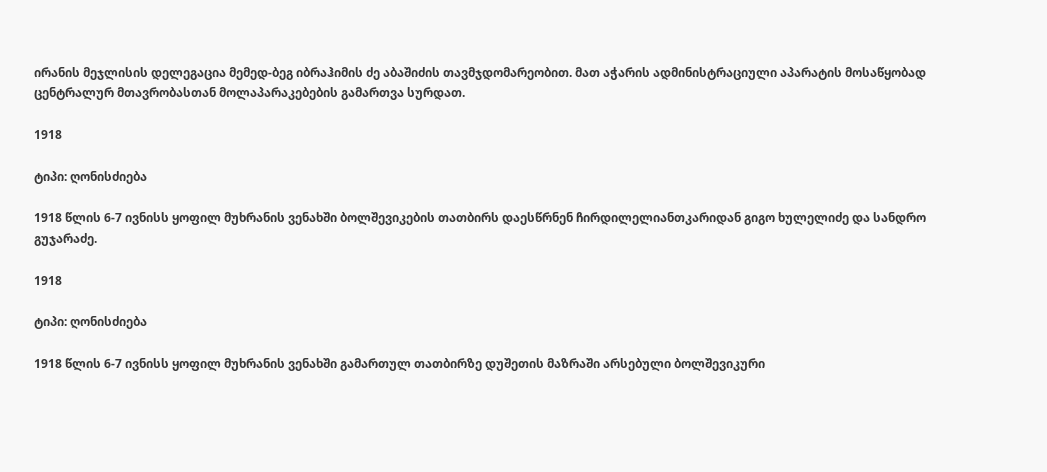ირანის მეჯლისის დელეგაცია მემედ-ბეგ იბრაჰიმის ძე აბაშიძის თავმჯდომარეობით. მათ აჭარის ადმინისტრაციული აპარატის მოსაწყობად ცენტრალურ მთავრობასთან მოლაპარაკებების გამართვა სურდათ.

1918

ტიპი: ღონისძიება

1918 წლის 6-7 ივნისს ყოფილ მუხრანის ვენახში ბოლშევიკების თათბირს დაესწრნენ ჩირდილელიანთკარიდან გიგო ხულელიძე და სანდრო გუჯარაძე.

1918

ტიპი: ღონისძიება

1918 წლის 6-7 ივნისს ყოფილ მუხრანის ვენახში გამართულ თათბირზე დუშეთის მაზრაში არსებული ბოლშევიკური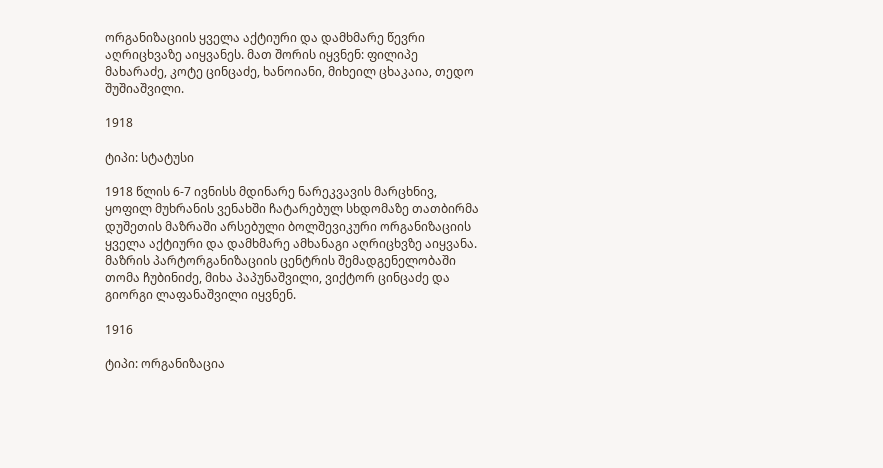ორგანიზაციის ყველა აქტიური და დამხმარე წევრი აღრიცხვაზე აიყვანეს. მათ შორის იყვნენ: ფილიპე მახარაძე, კოტე ცინცაძე, ხანოიანი, მიხეილ ცხაკაია, თედო შუშიაშვილი.

1918

ტიპი: სტატუსი

1918 წლის 6-7 ივნისს მდინარე ნარეკვავის მარცხნივ, ყოფილ მუხრანის ვენახში ჩატარებულ სხდომაზე თათბირმა დუშეთის მაზრაში არსებული ბოლშევიკური ორგანიზაციის ყველა აქტიური და დამხმარე ამხანაგი აღრიცხვზე აიყვანა. მაზრის პარტორგანიზაციის ცენტრის შემადგენელობაში თომა ჩუბინიძე, მიხა პაპუნაშვილი, ვიქტორ ცინცაძე და გიორგი ლაფანაშვილი იყვნენ.

1916

ტიპი: ორგანიზაცია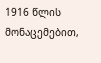1916 წლის მონაცემებით,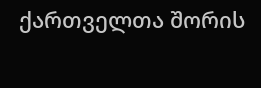ქართველთა შორის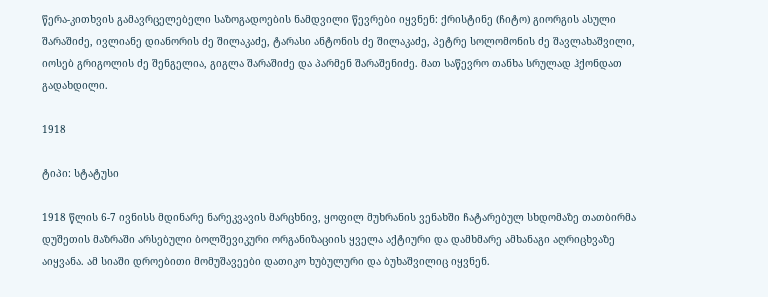წერა-კითხვის გამავრცელებელი საზოგადოების ნამდვილი წევრები იყვნენ: ქრისტინე (ჩიტო) გიორგის ასული შარაშიძე, ივლიანე დიანორის ძე შილაკაძე, ტარასი ანტონის ძე შილაკაძე, პეტრე სოლომონის ძე შავლახაშვილი, იოსებ გრიგოლის ძე შენგელია, გიგლა შარაშიძე და პარმენ შარაშენიძე. მათ საწევრო თანხა სრულად ჰქონდათ გადახდილი.

1918

ტიპი: სტატუსი

1918 წლის 6-7 ივნისს მდინარე ნარეკვავის მარცხნივ, ყოფილ მუხრანის ვენახში ჩატარებულ სხდომაზე თათბირმა დუშეთის მაზრაში არსებული ბოლშევიკური ორგანიზაციის ყველა აქტიური და დამხმარე ამხანაგი აღრიცხვაზე აიყვანა. ამ სიაში დროებითი მომუშავეები დათიკო ხუბულური და ბუხაშვილიც იყვნენ.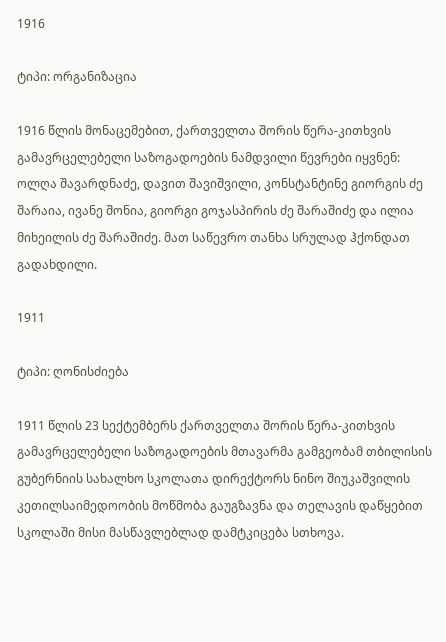1916

ტიპი: ორგანიზაცია

1916 წლის მონაცემებით, ქართველთა შორის წერა-კითხვის გამავრცელებელი საზოგადოების ნამდვილი წევრები იყვნენ: ოლღა შავარდნაძე, დავით შავიშვილი, კონსტანტინე გიორგის ძე შარაია, ივანე შონია, გიორგი გოჯასპირის ძე შარაშიძე და ილია მიხეილის ძე შარაშიძე. მათ საწევრო თანხა სრულად ჰქონდათ გადახდილი.

1911

ტიპი: ღონისძიება

1911 წლის 23 სექტემბერს ქართველთა შორის წერა-კითხვის გამავრცელებელი საზოგადოების მთავარმა გამგეობამ თბილისის გუბერნიის სახალხო სკოლათა დირექტორს ნინო შიუკაშვილის კეთილსაიმედოობის მოწმობა გაუგზავნა და თელავის დაწყებით სკოლაში მისი მასწავლებლად დამტკიცება სთხოვა.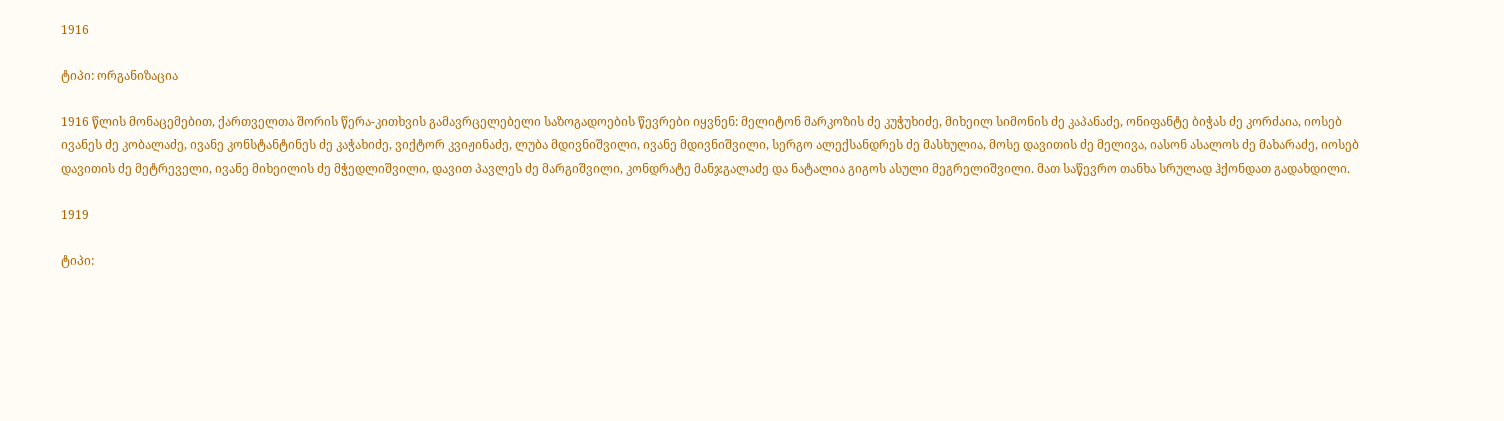1916

ტიპი: ორგანიზაცია

1916 წლის მონაცემებით, ქართველთა შორის წერა-კითხვის გამავრცელებელი საზოგადოების წევრები იყვნენ: მელიტონ მარკოზის ძე კუჭუხიძე, მიხეილ სიმონის ძე კაპანაძე, ონიფანტე ბიჭას ძე კორძაია, იოსებ ივანეს ძე კობალაძე, ივანე კონსტანტინეს ძე კაჭახიძე, ვიქტორ კვიჟინაძე, ლუბა მდივნიშვილი, ივანე მდივნიშვილი, სერგო ალექსანდრეს ძე მასხულია, მოსე დავითის ძე მელივა, იასონ ასალოს ძე მახარაძე, იოსებ დავითის ძე მეტრეველი, ივანე მიხეილის ძე მჭედლიშვილი, დავით პავლეს ძე მარგიშვილი, კონდრატე მანჯგალაძე და ნატალია გიგოს ასული მეგრელიშვილი. მათ საწევრო თანხა სრულად ჰქონდათ გადახდილი.

1919

ტიპი: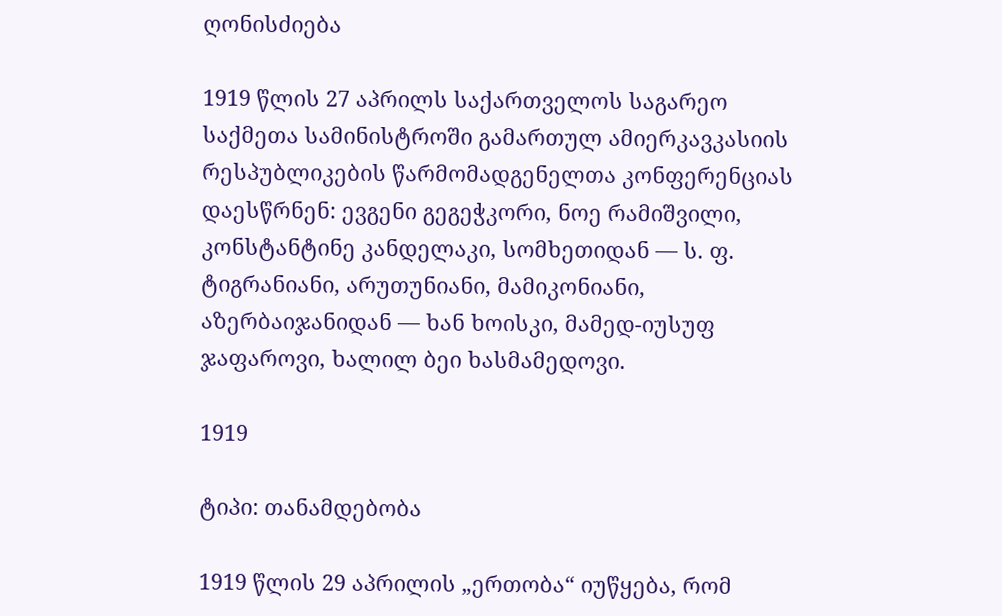ღონისძიება

1919 წლის 27 აპრილს საქართველოს საგარეო საქმეთა სამინისტროში გამართულ ამიერკავკასიის რესპუბლიკების წარმომადგენელთა კონფერენციას დაესწრნენ: ევგენი გეგეჭკორი, ნოე რამიშვილი, კონსტანტინე კანდელაკი, სომხეთიდან — ს. ფ. ტიგრანიანი, არუთუნიანი, მამიკონიანი, აზერბაიჯანიდან — ხან ხოისკი, მამედ-იუსუფ ჯაფაროვი, ხალილ ბეი ხასმამედოვი.

1919

ტიპი: თანამდებობა

1919 წლის 29 აპრილის „ერთობა“ იუწყება, რომ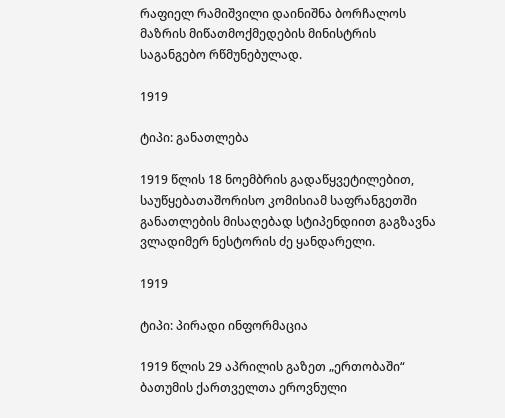რაფიელ რამიშვილი დაინიშნა ბორჩალოს მაზრის მიწათმოქმედების მინისტრის საგანგებო რწმუნებულად.

1919

ტიპი: განათლება

1919 წლის 18 ნოემბრის გადაწყვეტილებით, საუწყებათაშორისო კომისიამ საფრანგეთში განათლების მისაღებად სტიპენდიით გაგზავნა ვლადიმერ ნესტორის ძე ყანდარელი.

1919

ტიპი: პირადი ინფორმაცია

1919 წლის 29 აპრილის გაზეთ „ერთობაში“ ბათუმის ქართველთა ეროვნული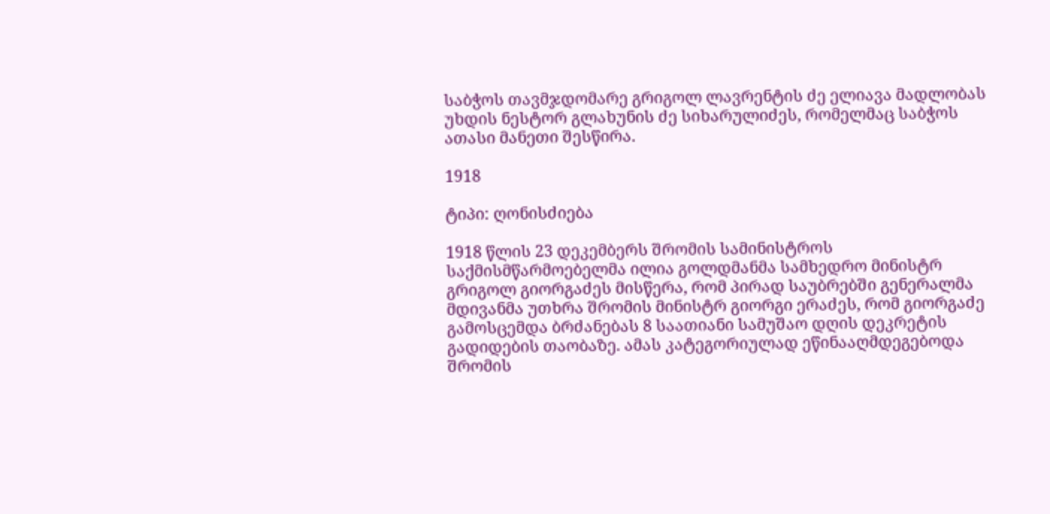საბჭოს თავმჯდომარე გრიგოლ ლავრენტის ძე ელიავა მადლობას უხდის ნესტორ გლახუნის ძე სიხარულიძეს, რომელმაც საბჭოს ათასი მანეთი შესწირა.

1918

ტიპი: ღონისძიება

1918 წლის 23 დეკემბერს შრომის სამინისტროს საქმისმწარმოებელმა ილია გოლდმანმა სამხედრო მინისტრ გრიგოლ გიორგაძეს მისწერა, რომ პირად საუბრებში გენერალმა მდივანმა უთხრა შრომის მინისტრ გიორგი ერაძეს, რომ გიორგაძე გამოსცემდა ბრძანებას 8 საათიანი სამუშაო დღის დეკრეტის გადიდების თაობაზე. ამას კატეგორიულად ეწინააღმდეგებოდა შრომის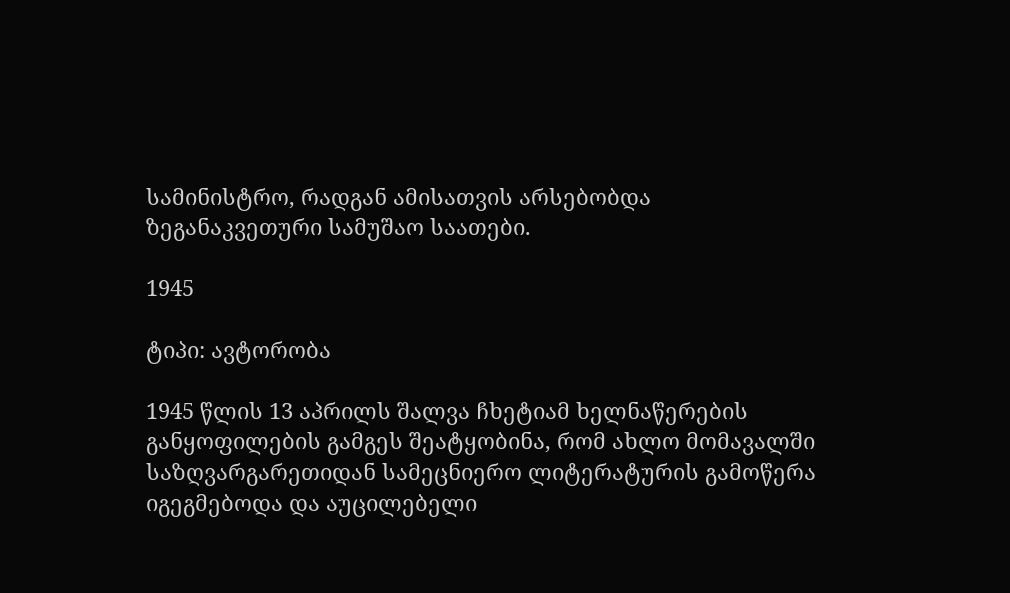სამინისტრო, რადგან ამისათვის არსებობდა ზეგანაკვეთური სამუშაო საათები.

1945

ტიპი: ავტორობა

1945 წლის 13 აპრილს შალვა ჩხეტიამ ხელნაწერების განყოფილების გამგეს შეატყობინა, რომ ახლო მომავალში საზღვარგარეთიდან სამეცნიერო ლიტერატურის გამოწერა იგეგმებოდა და აუცილებელი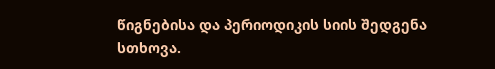წიგნებისა და პერიოდიკის სიის შედგენა სთხოვა.